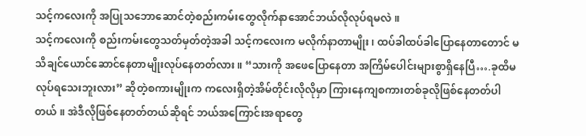သင့်ကလေးကို အပြုသဘောဆောင်တဲ့စည်းကမ်းတွေလိုက်နာအောင်ဘယ်လိုလုပ်ရမလဲ။
သင့်ကလေးကို စည်းကမ်းတွေသတ်မှတ်တဲ့အခါ သင့်ကလေးက မလိုက်နာတာမျိုး၊ ထပ်ခါထပ်ခါပြောနေတာတောင် မသိချင်ယောင်ဆောင်နေတာမျိုးလုပ်နေတတ်လား။ “သားကို အဖေပြောနေတာ အကြိမ်ပေါင်းများစွာရှိနေပြီ….ခုထိမလုပ်ရသေးဘူးလား” ဆိုတဲ့စကားမျိုးက ကလေးရှိတဲ့အိမ်တိုင်းလိုလိုမှာ ကြားနေကျစကားတစ်ခုလိုဖြစ်နေတတ်ပါတယ်။ အဲဒီလိုဖြစ်နေတတ်တယ်ဆိုရင် ဘယ်အကြောင်းအရာတွေ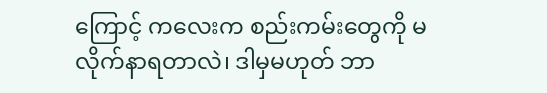ကြောင့် ကလေးက စည်းကမ်းတွေကို မလိုက်နာရတာလဲ၊ ဒါမှမဟုတ် ဘာ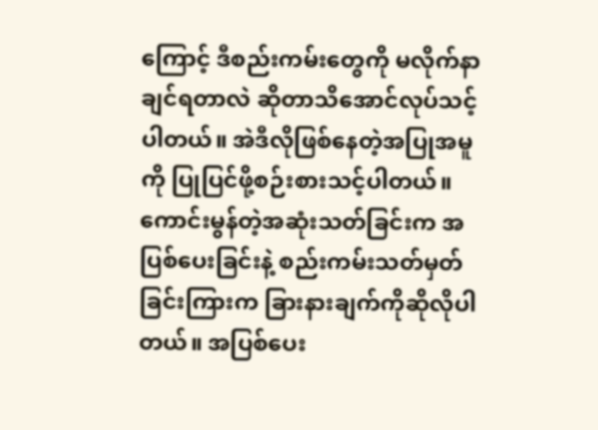ကြောင့် ဒီစည်းကမ်းတွေကို မလိုက်နာချင်ရတာလဲ ဆိုတာသိအောင်လုပ်သင့်ပါတယ်။ အဲဒီလိုဖြစ်နေတဲ့အပြုအမူကို ပြုပြင်ဖို့စဉ်းစားသင့်ပါတယ်။
ကောင်းမွန်တဲ့အဆုံးသတ်ခြင်းက အပြစ်ပေးခြင်းနဲ့ စည်းကမ်းသတ်မှတ်ခြင်းကြားက ခြားနားချက်ကိုဆိုလိုပါတယ်။ အပြစ်ပေး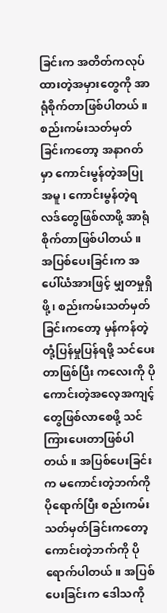ခြင်းက အတိတ်ကလုပ်ထားတဲ့အမှားတွေကို အာရုံစိုက်တာဖြစ်ပါတယ်။ စည်းကမ်းသတ်မှတ်ခြင်းကတော့ အနာဂတ်မှာ ကောင်းမွန်တဲ့အပြုအမူ၊ ကောင်းမွန်တဲ့ရလဒ်တွေဖြစ်လာဖို့ အာရုံစိုက်တာဖြစ်ပါတယ်။ အပြစ်ပေးခြင်းက အပေါ်ယံအားဖြင့် မျှတမှုရှိဖို့၊ စည်းကမ်းသတ်မှတ်ခြင်းကတော့ မှန်ကန်တဲ့တုံ့ပြန်မှုပြန်ရဖို့ သင်ပေးတာဖြစ်ပြီး ကလေးကို ပိုကောင်းတဲ့အလေ့အကျင့်တွေဖြစ်လာစေဖို့ သင်ကြားပေးတာဖြစ်ပါတယ်။ အပြစ်ပေးခြင်းက မကောင်းတဲ့ဘက်ကိုပိုရောက်ပြီး စည်းကမ်းသတ်မှတ်ခြင်းကတော့ ကောင်းတဲ့ဘက်ကို ပိုရောက်ပါတယ်။ အပြစ်ပေးခြင်းက ဒေါသကို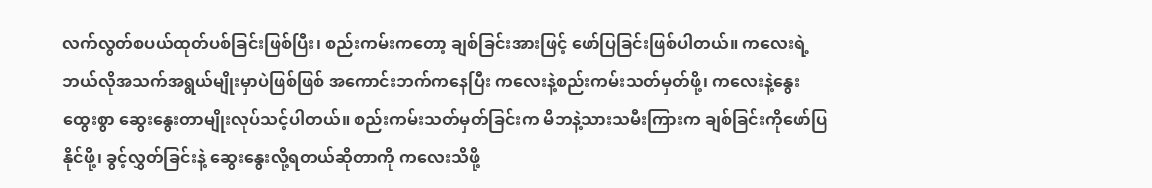လက်လွတ်စပယ်ထုတ်ပစ်ခြင်းဖြစ်ပြီး၊ စည်းကမ်းကတော့ ချစ်ခြင်းအားဖြင့် ဖော်ပြခြင်းဖြစ်ပါတယ်။ ကလေးရဲ့ဘယ်လိုအသက်အရွယ်မျိုးမှာပဲဖြစ်ဖြစ် အကောင်းဘက်ကနေပြီး ကလေးနဲ့စည်းကမ်းသတ်မှတ်ဖို့၊ ကလေးနဲ့နွေးထွေးစွာ ဆွေးနွေးတာမျိုးလုပ်သင့်ပါတယ်။ စည်းကမ်းသတ်မှတ်ခြင်းက မိဘနဲ့သားသမီးကြားက ချစ်ခြင်းကိုဖော်ပြနိုင်ဖို့၊ ခွင့်လွှတ်ခြင်းနဲ့ ဆွေးနွေးလို့ရတယ်ဆိုတာကို ကလေးသိဖို့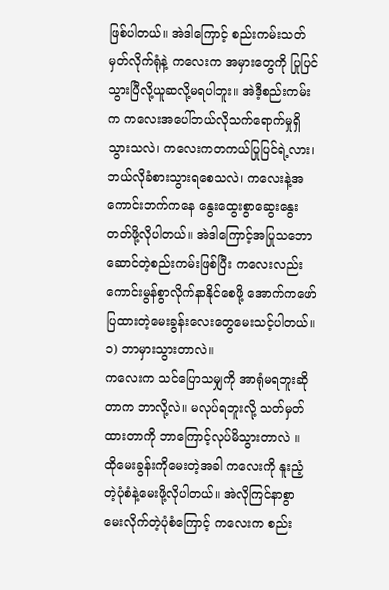ဖြစ်ပါတယ်။ အဲဒါကြောင့် စည်းကမ်းသတ်မှတ်လိုက်ရုံနဲ့ ကလေးက အမှားတွေကို ပြုပြင်သွားပြီလို့ယူဆလို့မရပါဘူး။ အဲဒီ့စည်းကမ်းက ကလေးအပေါ်ဘယ်လိုသက်ရောက်မှုရှိသွားသလဲ၊ ကလေးကတကယ်ပြုပြင်ရဲ့လား၊ ဘယ်လိုခံစားသွားရစေသလဲ၊ ကလေးနဲ့အကောင်းဘက်ကနေ နွေးထွေးစွာဆွေးနွေးတတ်ဖို့လိုပါတယ်။ အဲဒါကြောင့်အပြုသဘောဆောင်တဲ့စည်းကမ်းဖြစ်ပြီး ကလေးလည်း ကောင်းမွန်စွာလိုက်နာနိုင်စေဖို့ အောက်ကဖော်ပြထားတဲ့မေးခွန်းလေးတွေမေးသင့်ပါတယ်။
၁) ဘာမှားသွားတာလဲ။
ကလေးက သင်ပြောသမျှကို အာရုံမရဘူးဆိုတာက ဘာလို့လဲ။ မလုပ်ရဘူးလို့ သတ်မှတ်ထားတာကို ဘာကြောင့်လုပ်မိသွားတာလဲ ။ ထိုမေးခွန်းကိုမေးတဲ့အခါ ကလေးကို နူးညံ့တဲ့ပုံစံနဲ့မေးဖို့လိုပါတယ်။ အဲလိုကြင်နာစွာ မေးလိုက်တဲ့ပုံစံကြောင့် ကလေးက စည်း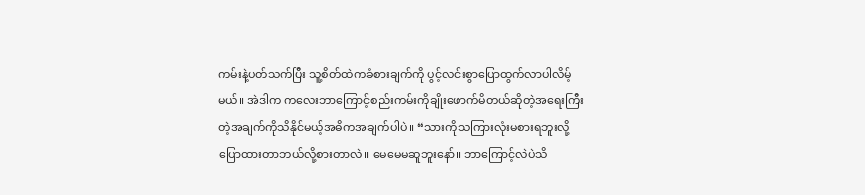ကမ်းနဲ့ပတ်သက်ပြီး သူ့စိတ်ထဲကခံစားချက်ကို ပွင့်လင်းစွာပြောထွက်လာပါလိမ့်မယ်။ အဲဒါက ကလေးဘာကြောင့်စည်းကမ်းကိုချိုးဖောက်မိတယ်ဆိုတဲ့အရေးကြီးတဲ့အချက်ကိုသိနိုင်မယ့်အဓိကအချက်ပါပဲ။ “သားကိုသကြားလုံးမစားရဘူးလို့ပြောထားတာဘယ်လို့စားတာလဲ။ မေမေမဆူဘူးနော်။ ဘာကြောင့်လဲပဲသိ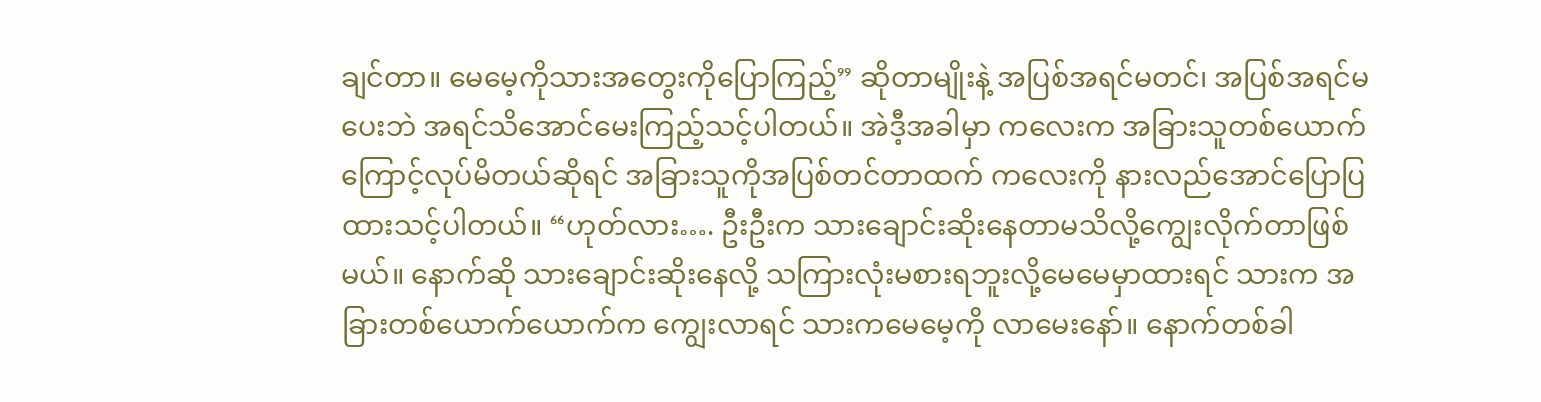ချင်တာ။ မေမေ့ကိုသားအတွေးကိုပြောကြည့်” ဆိုတာမျိုးနဲ့ အပြစ်အရင်မတင်၊ အပြစ်အရင်မပေးဘဲ အရင်သိအောင်မေးကြည့်သင့်ပါတယ်။ အဲဒီ့အခါမှာ ကလေးက အခြားသူတစ်ယောက်ကြောင့်လုပ်မိတယ်ဆိုရင် အခြားသူကိုအပြစ်တင်တာထက် ကလေးကို နားလည်အောင်ပြောပြထားသင့်ပါတယ်။ “ဟုတ်လား…. ဦးဦးက သားချောင်းဆိုးနေတာမသိလို့ကျွေးလိုက်တာဖြစ်မယ်။ နောက်ဆို သားချောင်းဆိုးနေလို့ သကြားလုံးမစားရဘူးလို့မေမေမှာထားရင် သားက အခြားတစ်ယောက်ယောက်က ကျွေးလာရင် သားကမေမေ့ကို လာမေးနော်။ နောက်တစ်ခါ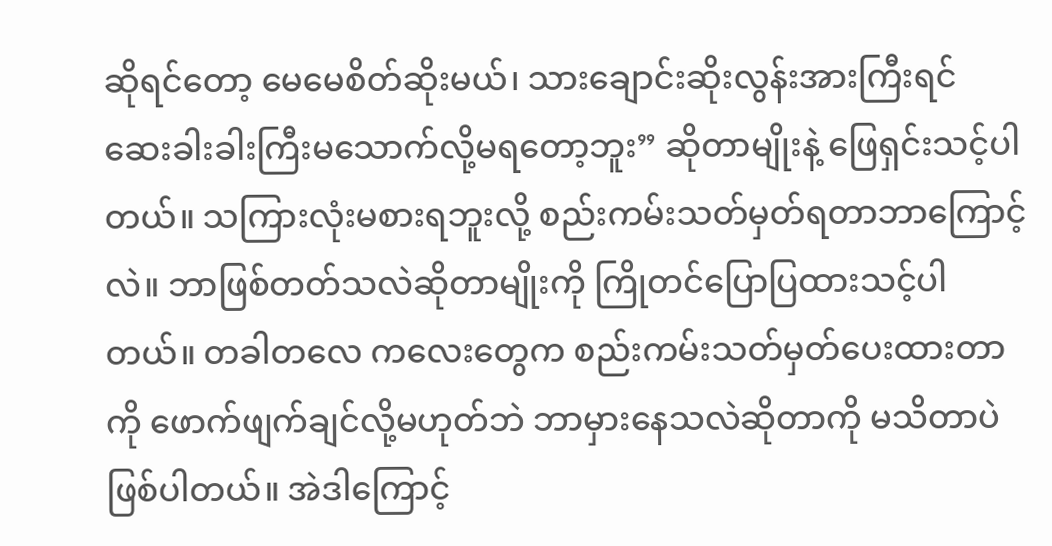ဆိုရင်တော့ မေမေစိတ်ဆိုးမယ်၊ သားချောင်းဆိုးလွန်းအားကြီးရင် ဆေးခါးခါးကြီးမသောက်လို့မရတော့ဘူး” ဆိုတာမျိုးနဲ့ ဖြေရှင်းသင့်ပါတယ်။ သကြားလုံးမစားရဘူးလို့ စည်းကမ်းသတ်မှတ်ရတာဘာကြောင့်လဲ။ ဘာဖြစ်တတ်သလဲဆိုတာမျိုးကို ကြိုတင်ပြောပြထားသင့်ပါတယ်။ တခါတလေ ကလေးတွေက စည်းကမ်းသတ်မှတ်ပေးထားတာကို ဖောက်ဖျက်ချင်လို့မဟုတ်ဘဲ ဘာမှားနေသလဲဆိုတာကို မသိတာပဲဖြစ်ပါတယ်။ အဲဒါကြောင့်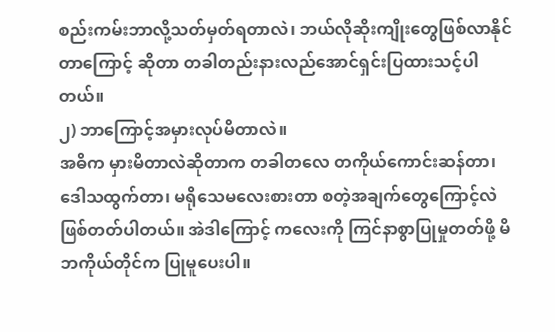စည်းကမ်းဘာလို့သတ်မှတ်ရတာလဲ၊ ဘယ်လိုဆိုးကျိုးတွေဖြစ်လာနိုင်တာကြောင့် ဆိုတာ တခါတည်းနားလည်အောင်ရှင်းပြထားသင့်ပါတယ်။
၂) ဘာကြောင့်အမှားလုပ်မိတာလဲ။
အဓိက မှားမိတာလဲဆိုတာက တခါတလေ တကိုယ်ကောင်းဆန်တာ၊ ဒေါသထွက်တာ၊ မရိုသေမလေးစားတာ စတဲ့အချက်တွေကြောင့်လဲ ဖြစ်တတ်ပါတယ်။ အဲဒါကြောင့် ကလေးကို ကြင်နာစွာပြုမှုတတ်ဖို့ မိဘကိုယ်တိုင်က ပြုမူပေးပါ။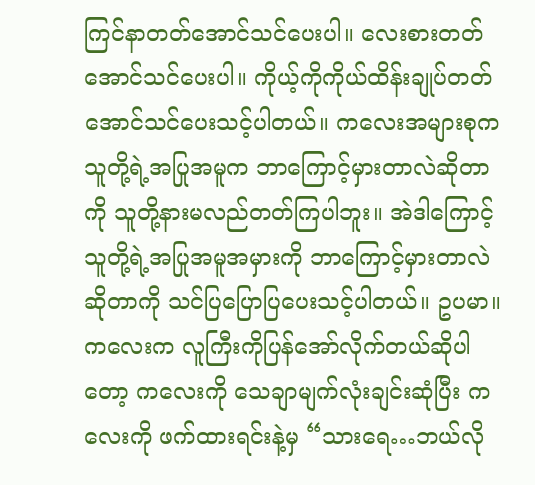ကြင်နာတတ်အောင်သင်ပေးပါ။ လေးစားတတ်အောင်သင်ပေးပါ။ ကိုယ့်ကိုကိုယ်ထိန်းချုပ်တတ်အောင်သင်ပေးသင့်ပါတယ်။ ကလေးအများစုက သူတို့ရဲ့အပြုအမူက ဘာကြောင့်မှားတာလဲဆိုတာကို သူတို့နားမလည်တတ်ကြပါဘူး။ အဲဒါကြောင့် သူတို့ရဲ့အပြုအမူအမှားကို ဘာကြောင့်မှားတာလဲဆိုတာကို သင်ပြပြောပြပေးသင့်ပါတယ်။ ဥပမာ။ ကလေးက လူကြီးကိုပြန်အော်လိုက်တယ်ဆိုပါတော့ ကလေးကို သေချာမျက်လုံးချင်းဆုံပြီး ကလေးကို ဖက်ထားရင်းနဲ့မှ “သားရေ…ဘယ်လို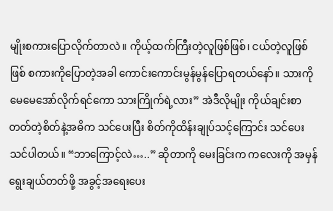မျိုးစကားပြောလိုက်တာလဲ။ ကိုယ့်ထက်ကြီးတဲ့လူဖြစ်ဖြစ်၊ ငယ်တဲ့လူဖြစ်ဖြစ် စကားကိုပြောတဲ့အခါ ကောင်းကောင်းမွန်မွန်ပြောရတယ်နော်။ သားကိုမေမေအော်လိုက်ရင်ကော သားကြိုက်ရဲ့လား” အဲဒီလိုမျိုး ကိုယ်ချင်းစာတတ်တဲ့စိတ်နဲ့အဓိက သင်ပေးပြီး စိတ်ကိုထိန်းချုပ်သင့်ကြောင်း သင်ပေးသင်ပါတယ်။ “ဘာကြောင့်လဲ…..” ဆိုတာကို မေးခြင်းက ကလေးကို အမှန်ရွေးချယ်တတ်ဖို့ အခွင့်အရေးပေး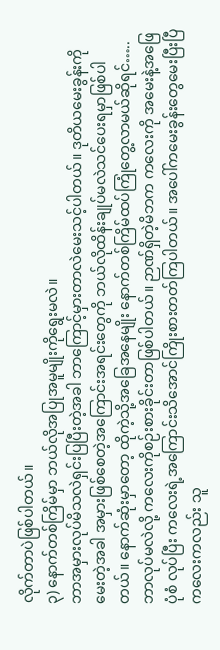လိုက်တာပဲဖြစ်ပါတယ်။
၃) နောက်တစ်ကြိမ်မှာ ဘယ်လိုအပြုအမူမျိုးကိုရွေးမလဲ။
ဘာအမှားလုပ်မိသလဲရှင်းပြပြီးတဲ့အခါ ဘာကြောင့်မှားတာလဲမေးသင့်ပါတယ်။ ဒုတိယမေးခွန်းကိုမေးတဲ့အခါ အမှားဖြစ်စေတဲ့အကြောင်းအရင်းတွေကို ဘယ်လိုထိန်းချုပ်မလဲသင်ပေးရမှာဖြစ်ပါတယ်။ နောက်ဆုံးမှာတော့ ထိုကဲ့သို့အခြေအနေမျိုး နောက်တစ်ကြိမ်ထပ်ကြုံတွေ့လာမယ်ဆိုရင်…..ဘာလုပ်မလဲလို့ ကလေးကိုစဉ်းစားခိုင်းတာဖြစ်ပါတယ်။ ဉာဏ်ရှိတဲ့မိဘက ကလေးကို အမေးနဲ့အဖြေပုံစံ လုပ်ပြီး ကလေးရဲ့အကြောင်းသိအောင်ကြိုးစားတတ်ကြပါတယ်။ အပေါ်ကမေးခွန်းတွေမေးပြီးပြီ ကလေးကလည်း သူ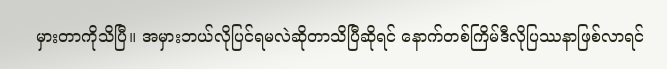မှားတာကိုသိပြီ။ အမှားဘယ်လိုပြင်ရမလဲဆိုတာသိပြီဆိုရင် နောက်တစ်ကြိမ်ဒီလိုပြဿနာဖြစ်လာရင်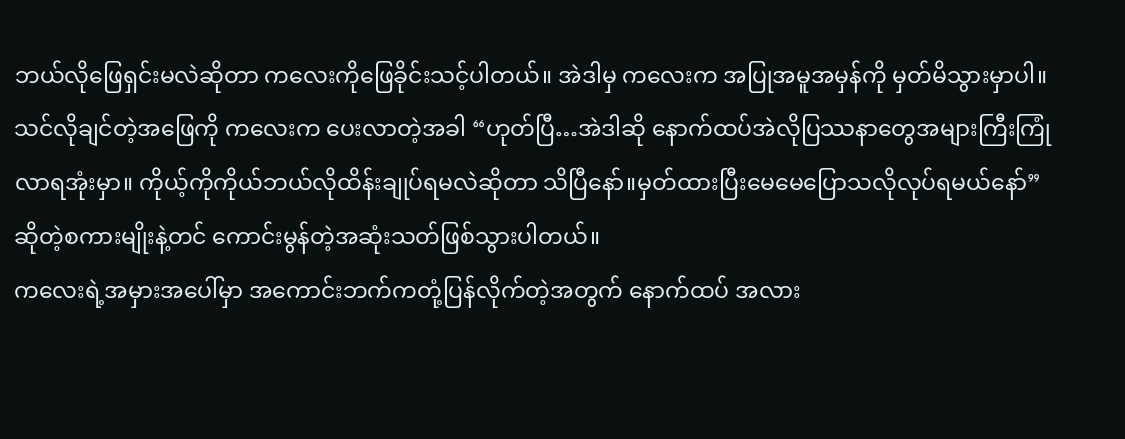ဘယ်လိုဖြေရှင်းမလဲဆိုတာ ကလေးကိုဖြေခိုင်းသင့်ပါတယ်။ အဲဒါမှ ကလေးက အပြုအမူအမှန်ကို မှတ်မိသွားမှာပါ။ သင်လိုချင်တဲ့အဖြေကို ကလေးက ပေးလာတဲ့အခါ “ဟုတ်ပြီ…အဲဒါဆို နောက်ထပ်အဲလိုပြဿနာတွေအများကြီးကြုံလာရအုံးမှာ။ ကိုယ့်ကိုကိုယ်ဘယ်လိုထိန်းချုပ်ရမလဲဆိုတာ သိပြီနော်။မှတ်ထားပြီးမေမေပြောသလိုလုပ်ရမယ်နော်” ဆိုတဲ့စကားမျိုးနဲ့တင် ကောင်းမွန်တဲ့အဆုံးသတ်ဖြစ်သွားပါတယ်။
ကလေးရဲ့အမှားအပေါ်မှာ အကောင်းဘက်ကတုံ့ပြန်လိုက်တဲ့အတွက် နောက်ထပ် အလား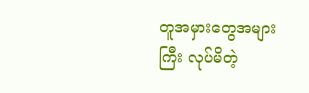တူအမှားတွေအများကြီး လုပ်မိတဲ့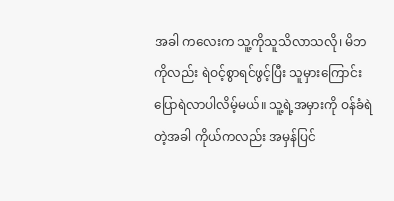အခါ ကလေးက သူ့ကိုသူသိလာသလို၊ မိဘကိုလည်း ရဲဝင့်စွာရင်ဖွင့်ပြီး သူမှားကြောင်းပြောရဲလာပါလိမ့်မယ်။ သူ့ရဲ့အမှားကို ဝန်ခံရဲတဲ့အခါ ကိုယ်ကလည်း အမှန်ပြင်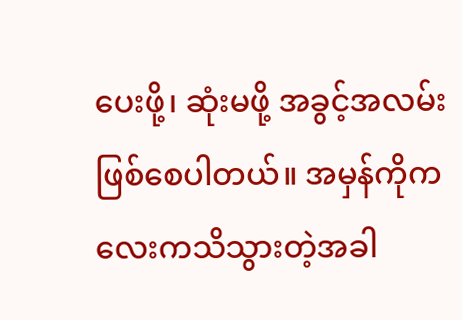ပေးဖို့၊ ဆုံးမဖို့ အခွင့်အလမ်းဖြစ်စေပါတယ်။ အမှန်ကိုကလေးကသိသွားတဲ့အခါ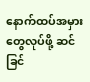နောက်ထပ်အမှားတွေလုပ်ဖို့ ဆင်ခြင်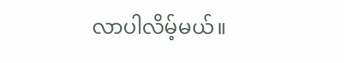လာပါလိမ့်မယ်။